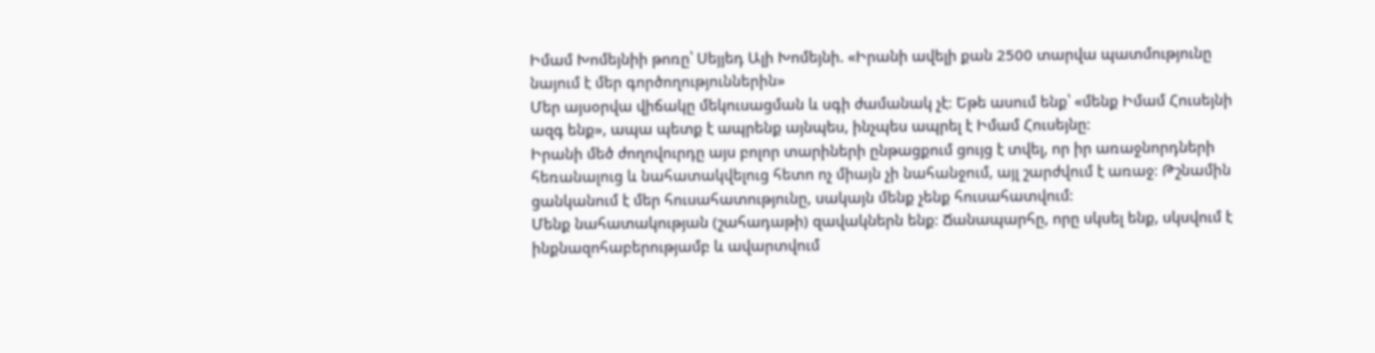Իմամ Խոմեյնիի թոռը՝ Սեյյեդ Ալի Խոմեյնի. «Իրանի ավելի քան 2500 տարվա պատմությունը նայում է մեր գործողություններին»
Մեր այսօրվա վիճակը մեկուսացման և սգի ժամանակ չէ։ Եթե ասում ենք՝ «մենք Իմամ Հուսեյնի ազգ ենք», ապա պետք է ապրենք այնպես, ինչպես ապրել է Իմամ Հուսեյնը։
Իրանի մեծ ժողովուրդը այս բոլոր տարիների ընթացքում ցույց է տվել, որ իր առաջնորդների հեռանալուց և նահատակվելուց հետո ոչ միայն չի նահանջում, այլ շարժվում է առաջ։ Թշնամին ցանկանում է մեր հուսահատությունը, սակայն մենք չենք հուսահատվում։
Մենք նահատակության (շահադաթի) զավակներն ենք։ Ճանապարհը, որը սկսել ենք, սկսվում է ինքնազոհաբերությամբ և ավարտվում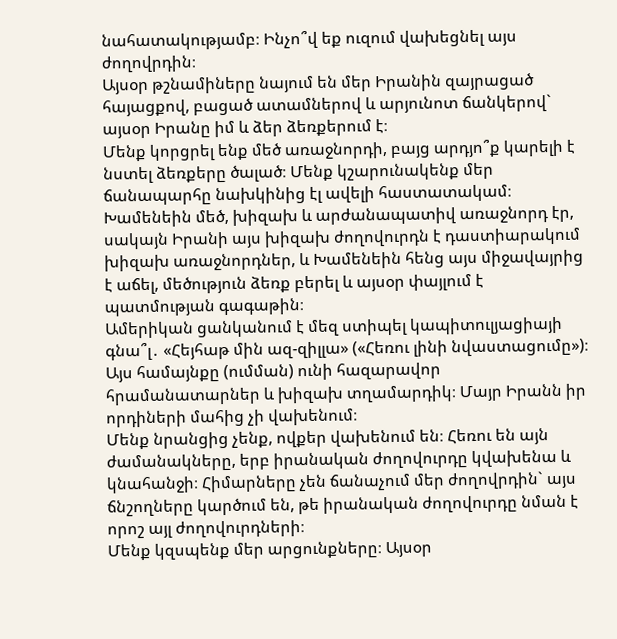նահատակությամբ։ Ինչո՞վ եք ուզում վախեցնել այս ժողովրդին։
Այսօր թշնամիները նայում են մեր Իրանին զայրացած հայացքով, բացած ատամներով և արյունոտ ճանկերով` այսօր Իրանը իմ և ձեր ձեռքերում է։
Մենք կորցրել ենք մեծ առաջնորդի, բայց արդյո՞ք կարելի է նստել ձեռքերը ծալած։ Մենք կշարունակենք մեր ճանապարհը նախկինից էլ ավելի հաստատակամ։
Խամենեին մեծ, խիզախ և արժանապատիվ առաջնորդ էր, սակայն Իրանի այս խիզախ ժողովուրդն է դաստիարակում խիզախ առաջնորդներ, և Խամենեին հենց այս միջավայրից է աճել, մեծություն ձեռք բերել և այսօր փայլում է պատմության գագաթին։
Ամերիկան ցանկանում է մեզ ստիպել կապիտուլյացիայի գնա՞լ․ «Հեյհաթ մին ազ-զիլլա» («Հեռու լինի նվաստացումը»)։ Այս համայնքը (ումման) ունի հազարավոր հրամանատարներ և խիզախ տղամարդիկ։ Մայր Իրանն իր որդիների մահից չի վախենում։
Մենք նրանցից չենք, ովքեր վախենում են։ Հեռու են այն ժամանակները, երբ իրանական ժողովուրդը կվախենա և կնահանջի։ Հիմարները չեն ճանաչում մեր ժողովրդին` այս ճնշողները կարծում են, թե իրանական ժողովուրդը նման է որոշ այլ ժողովուրդների։
Մենք կզսպենք մեր արցունքները։ Այսօր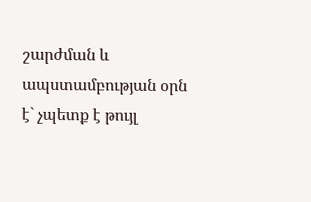շարժման և ապստամբության օրն է` չպետք է թույլ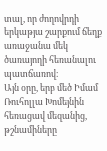տալ, որ ժողովրդի երկաթյա շարքում ճեղք առաջանա մեկ ծառայողի հեռանալու պատճառով։
Այն օրը, երբ մեծ Իմամ Ռուհոլլա Խոմեյնին հեռացավ մեզանից, թշնամիները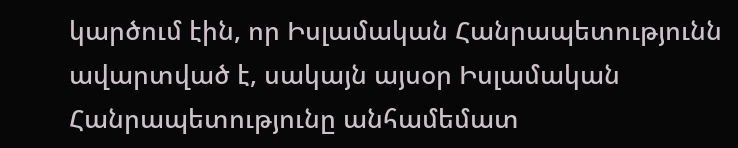կարծում էին, որ Իսլամական Հանրապետությունն ավարտված է, սակայն այսօր Իսլամական Հանրապետությունը անհամեմատ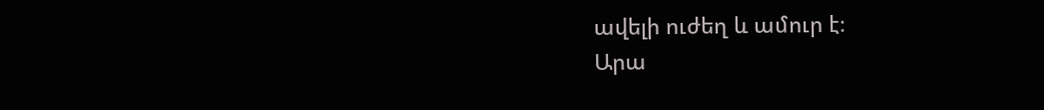ավելի ուժեղ և ամուր է։
Արա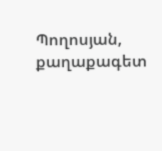Պողոսյան, քաղաքագետ